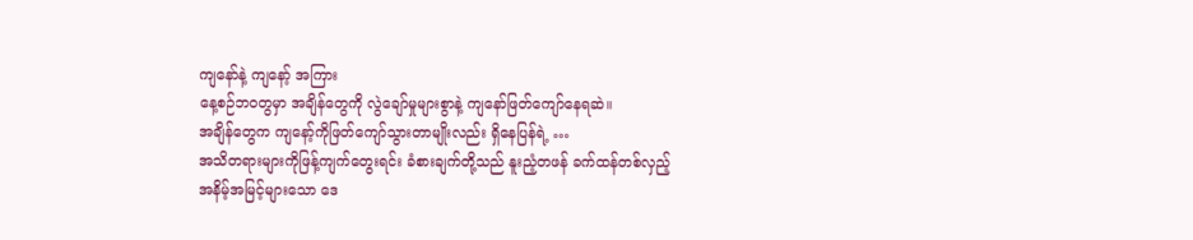ကျနော်နဲ့ ကျနော့် အကြား
နေ့စဉ်ဘဝတွမှာ အချိန်တွေကို လွဲချော်မှုများစွာနဲ့ ကျနော်ဖြတ်ကျော်နေရဆဲ။
အချိန်တွေက ကျနော့်ကိုဖြတ်ကျော်သွားတာမျိုးလည်း ရှိနေပြန်ရဲ့ …
အသိတရားများကိုဖြန့်ကျက်တွေးရင်း ခံစားချက်တို့သည် နူးညံ့တဖန် ခက်ထန်တစ်လှည့်
အနိမ့်အမြင့်များသော ဒေ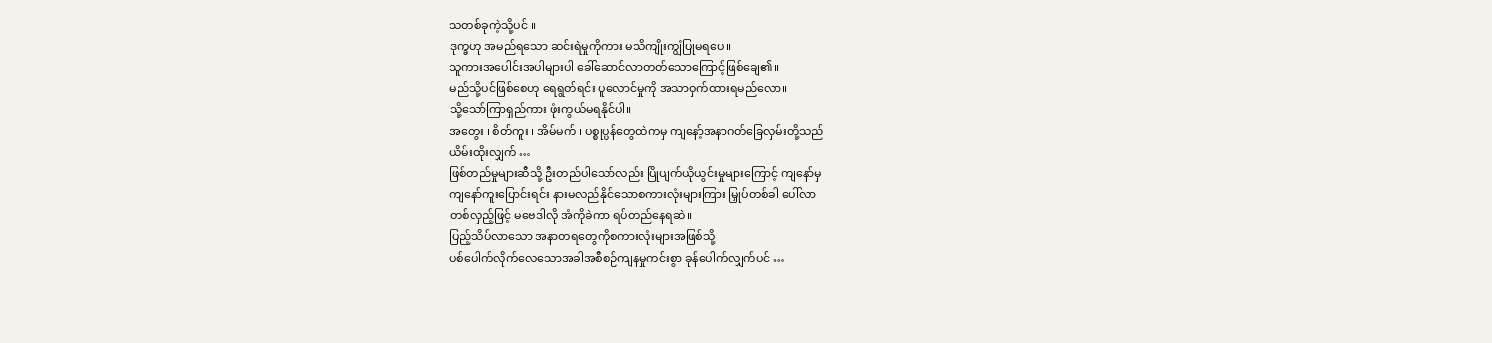သတစ်ခုကဲ့သို့ပင် ။
ဒုက္ခဟု အမည်ရသော ဆင်းရဲမှုကိုကား မသိကျိုးကျွံပြုမရပေ။
သူကားအပေါင်းအပါများပါ ခေါ်ဆောင်လာတတ်သောကြောင့်ဖြစ်ချေ၏။
မည်သို့ပင်ဖြစ်စေဟု ရေရွတ်ရင်း ပူလောင်မှုကို အသာဝှက်ထားရမည်လော။
သို့သော်ကြာရှည်ကား ဖုံးကွယ်မရနိုင်ပါ။
အတွေး ၊ စိတ်ကူး ၊ အိမ်မက် ၊ ပစ္စုပ္ပန်တွေထဲကမှ ကျနော့်အနာဂတ်ခြေလှမ်းတို့သည်
ယိမ်းထိုးလျှက် …
ဖြစ်တည်မှုများဆီသို့ ဦးတည်ပါသော်လည်း ပြိုပျက်ယိုယွင်းမှုများကြောင့် ကျနော်မှ
ကျနော်ကူးပြောင်းရင်း နားမလည်နိုင်သောစကားလုံးများကြား မြှုပ်တစ်ခါ ပေါ်လာ
တစ်လှည့်ဖြင့် မဗေဒါလို အံကိုခဲကာ ရပ်တည်နေရဆဲ။
ပြည့်သိပ်လာသော အနာတရတွေကိုစကားလုံးများအဖြစ်သို့
ပစ်ပေါက်လိုက်လေသောအခါအစီစဉ်ကျနမှုကင်းစွာ ခုန်ပေါက်လျှက်ပင် …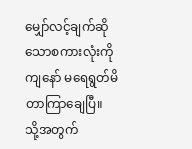မျှော်လင့်ချက်ဆိုသောစကားလုံးကို ကျနော် မရေရွတ်မိတာကြာချေပြီ။
သို့အတွက်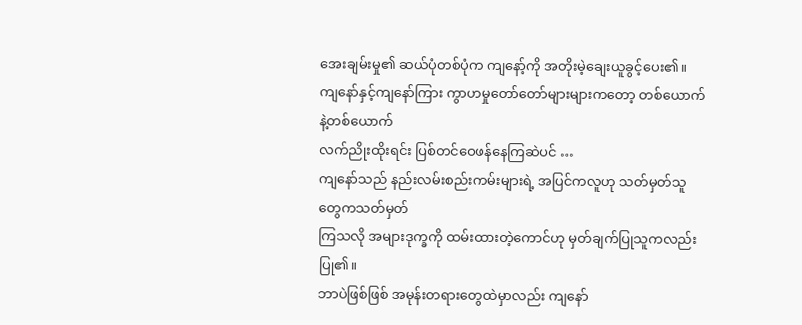အေးချမ်းမှု၏ ဆယ်ပုံတစ်ပုံက ကျနော့်ကို အတိုးမဲ့ချေးယူခွင့်ပေး၏။
ကျနော်နှင့်ကျနော်ကြား ကွာဟမှုတော်တော်များများကတော့ တစ်ယောက်နဲ့တစ်ယောက်
လက်ညိုးထိုးရင်း ပြစ်တင်ဝေဖန်နေကြဆဲပင် …
ကျနော်သည် နည်းလမ်းစည်းကမ်းများရဲ့ အပြင်ကလူဟု သတ်မှတ်သူတွေကသတ်မှတ်
ကြသလို အများဒုက္ခကို ထမ်းထားတဲ့ကောင်ဟု မှတ်ချက်ပြုသူကလည်းပြု၏။
ဘာပဲဖြစ်ဖြစ် အမုန်းတရားတွေထဲမှာလည်း ကျနော်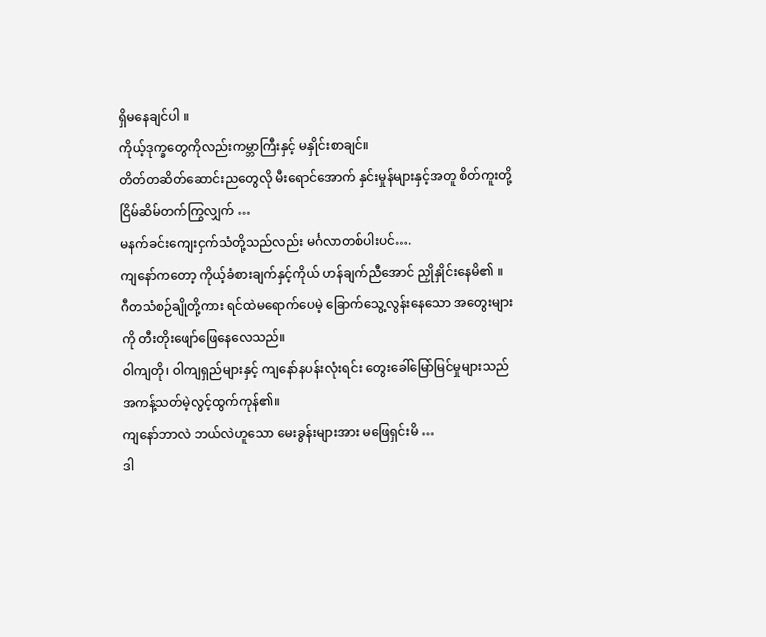ရှိမနေချင်ပါ ။
ကိုယ့်ဒုက္ခတွေကိုလည်းကမ္ဘာကြီးနှင့် မနှိုင်းစာချင်။
တိတ်တဆိတ်ဆောင်းညတွေလို မီးရောင်အောက် နှင်းမှုန်များနှင့်အတူ စိတ်ကူးတို့
ငြိမ်ဆိမ်တက်ကြွလျှက် …
မနက်ခင်းကျေးငှက်သံတို့သည်လည်း မင်္ဂလာတစ်ပါးပင်….
ကျနော်ကတော့ ကိုယ့်ခံစားချက်နှင့်ကိုယ် ဟန်ချက်ညီအောင် ညှိုနှိုင်းနေမိ၏ ။
ဂီတသံစဉ်ချိုတို့ကား ရင်ထဲမရောက်ပေမဲ့ ခြောက်သွေ့လွန်းနေသော အတွေးများ
ကို တီးတိုးဖျော်ဖြေနေလေသည်။
ဝါကျတို၊ ဝါကျရှည်များနှင့် ကျနော်နပန်းလုံးရင်း တွေးခေါ်မြော်မြင်မှုများသည်
အကန့်သတ်မဲ့လွင့်ထွက်ကုန်၏။
ကျနော်ဘာလဲ ဘယ်လဲဟူသော မေးခွန်းများအား မဖြေရှင်းမိ …
ဒါ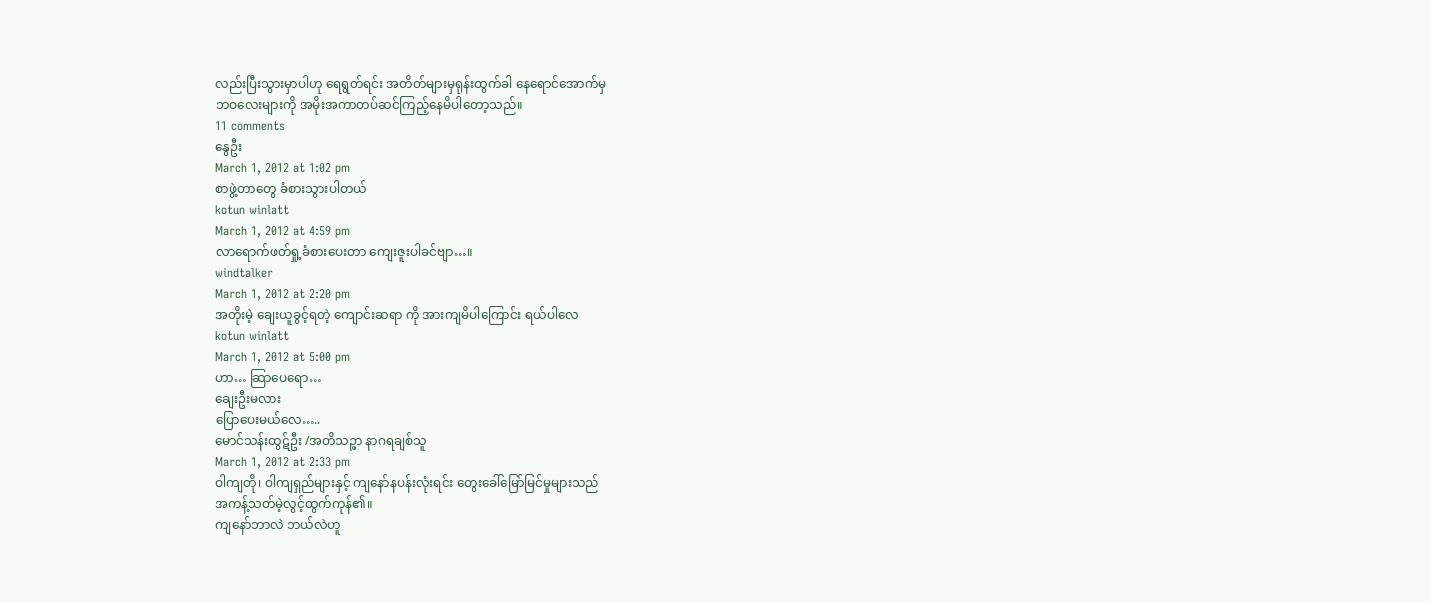လည်းပြီးသွားမှာပါဟု ရေရွတ်ရင်း အတိတ်များမှရုန်းထွက်ခါ နေရောင်အောက်မှ
ဘဝလေးများကို အမိုးအကာတပ်ဆင်ကြည့်နေမိပါတော့သည်။
11 comments
နွေဦး
March 1, 2012 at 1:02 pm
စာဖွဲ့တာတွေ ခံစားသွားပါတယ်
kotun winlatt
March 1, 2012 at 4:59 pm
လာရောက်ဖတ်ရှု့ခံစားပေးတာ ကျေးဇူးပါခင်ဗျာ…။
windtalker
March 1, 2012 at 2:20 pm
အတိုးမဲ့ ချေးယူခွင့်ရတဲ့ ကျောင်းဆရာ ကို အားကျမိပါကြောင်း ရယ်ပါလေ
kotun winlatt
March 1, 2012 at 5:00 pm
ဟာ… ဆြာပေရော…
ချေးဦးမလား
ပြောပေးမယ်လေ…..
မောင်သန်းထွဋ်ဦး /အတိသဉ္ဖာ နာဂရချစ်သူ
March 1, 2012 at 2:33 pm
ဝါကျတို၊ ဝါကျရှည်များနှင့် ကျနော်နပန်းလုံးရင်း တွေးခေါ်မြော်မြင်မှုများသည်
အကန့်သတ်မဲ့လွင့်ထွက်ကုန်၏။
ကျနော်ဘာလဲ ဘယ်လဲဟူ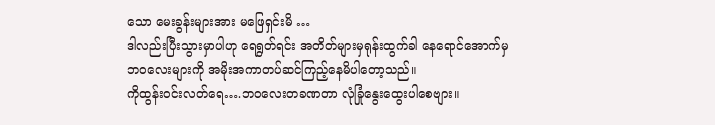သော မေးခွန်းများအား မဖြေရှင်းမိ …
ဒါလည်းပြီးသွားမှာပါဟု ရေရွတ်ရင်း အတိတ်များမှရုန်းထွက်ခါ နေရောင်အောက်မှ
ဘဝလေးများကို အမိုးအကာတပ်ဆင်ကြည့်နေမိပါတော့သည်။
ကိုထွန်းဝင်းလတ်ရေ….ဘဝလေးတခဏတာ လုံခြုံနွေးထွေးပါစေဗျား။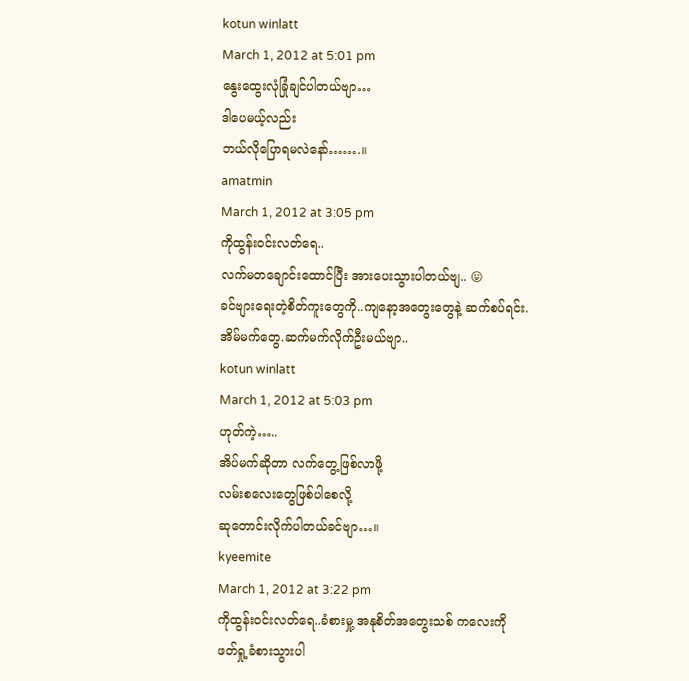kotun winlatt
March 1, 2012 at 5:01 pm
နွေးထွေးလုံခြုံချင်ပါတယ်ဗျာ…
ဒါပေမယ့်လည်း
ဘယ်လိုပြောရမလဲနော်…….။
amatmin
March 1, 2012 at 3:05 pm
ကိုထွန်းဝင်းလတ်ရေ..
လက်မတချောင်းထောင်ပြီး အားပေးသွားပါတယ်ဗျ.. 😛
ခင်ဗျားရေးတဲ့စိတ်ကူးတွေကို..ကျနော့အတွေးတွေနဲ့ ဆက်စပ်ရင်း.အိမ်မက်တွေ.ဆက်မက်လိုက်ဦးမယ်ဗျာ..
kotun winlatt
March 1, 2012 at 5:03 pm
ဟုတ်ကဲ့…..
အိပ်မက်ဆိုတာ လက်တွေ့ဖြစ်လာဖို့
လမ်းစလေးတွေဖြစ်ပါစေလို့
ဆုတောင်းလိုက်ပါတယ်ခင်ဗျာ…။
kyeemite
March 1, 2012 at 3:22 pm
ကိုထွန်းဝင်းလတ်ရေ..ခံစားမှု့ အနုစိတ်အတွေးသစ် ကလေးကို ဖတ်ရှု့ခံစားသွားပါ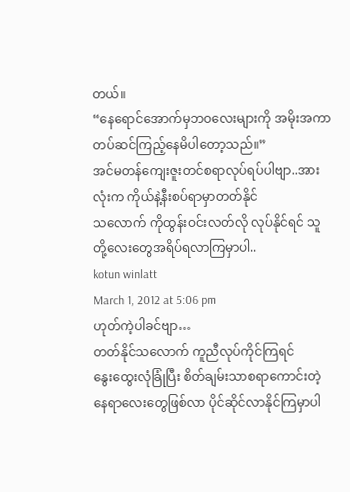တယ်။
“နေရောင်အောက်မှဘဝလေးများကို အမိုးအကာတပ်ဆင်ကြည့်နေမိပါတော့သည်။”
အင်မတန်ကျေးဇူးတင်စရာလုပ်ရပ်ပါဗျာ..အားလုံးက ကိုယ်နဲ့နီးစပ်ရာမှာတတ်နိုင်
သလောက် ကိုထွန်းဝင်းလတ်လို လုပ်နိုင်ရင် သူတို့လေးတွေအရိပ်ရလာကြမှာပါ..
kotun winlatt
March 1, 2012 at 5:06 pm
ဟုတ်ကဲ့ပါခင်ဗျာ…
တတ်နိုင်သလောက် ကူညီလုပ်ကိုင်ကြရင်
နွေးထွေးလုံခြုံပြီး စိတ်ချမ်းသာစရာကောင်းတဲ့
နေရာလေးတွေဖြစ်လာ ပိုင်ဆိုင်လာနိုင်ကြမှာပါ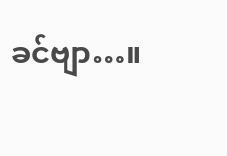ခင်ဗျာ…။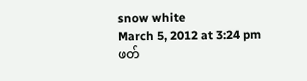snow white
March 5, 2012 at 3:24 pm
ဖတ်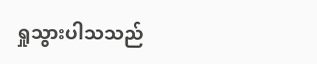ရှုသွားပါသသည်